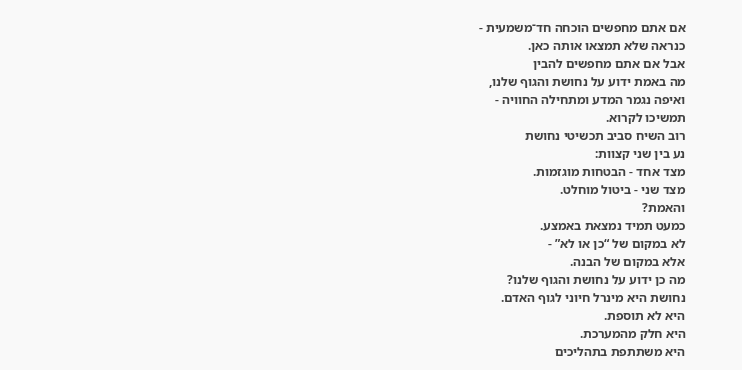אם אתם מחפשים הוכחה חד־משמעית -
כנראה שלא תמצאו אותה כאן.
אבל אם אתם מחפשים להבין
מה באמת ידוע על נחושת והגוף שלנו,
ואיפה נגמר המדע ומתחילה החוויה -
תמשיכו לקרוא.
רוב השיח סביב תכשיטי נחושת
נע בין שני קצוות:
מצד אחד - הבטחות מוגזמות.
מצד שני - ביטול מוחלט.
והאמת?
כמעט תמיד נמצאת באמצע.
לא במקום של “כן או לא” -
אלא במקום של הבנה.
מה כן ידוע על נחושת והגוף שלנו?
נחושת היא מינרל חיוני לגוף האדם.
היא לא תוספת.
היא חלק מהמערכת.
היא משתתפת בתהליכים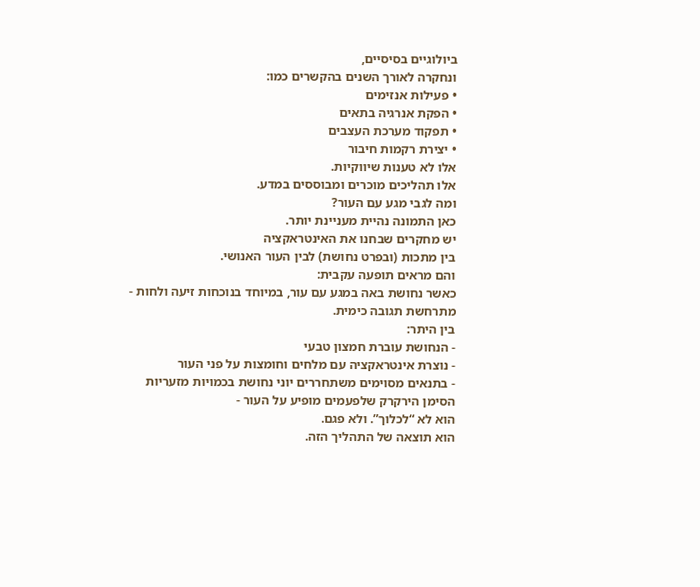ביולוגיים בסיסיים,
ונחקרה לאורך השנים בהקשרים כמו:
• פעילות אנזימים
• הפקת אנרגיה בתאים
• תפקוד מערכת העצבים
• יצירת רקמות חיבור
אלו לא טענות שיווקיות.
אלו תהליכים מוכרים ומבוססים במדע.
ומה לגבי מגע עם העור?
כאן התמונה נהיית מעניינת יותר.
יש מחקרים שבחנו את האינטראקציה
בין מתכות (ובפרט נחושת) לבין העור האנושי.
והם מראים תופעה עקבית:
כאשר נחושת באה במגע עם עור, במיוחד בנוכחות זיעה ולחות -
מתרחשת תגובה כימית.
בין היתר:
- הנחושת עוברת חמצון טבעי
- נוצרת אינטראקציה עם מלחים וחומצות על פני העור
- בתנאים מסוימים משתחררים יוני נחושת בכמויות מזעריות
הסימן הירקרק שלפעמים מופיע על העור -
הוא לא “לכלוך”. ולא פגם.
הוא תוצאה של התהליך הזה.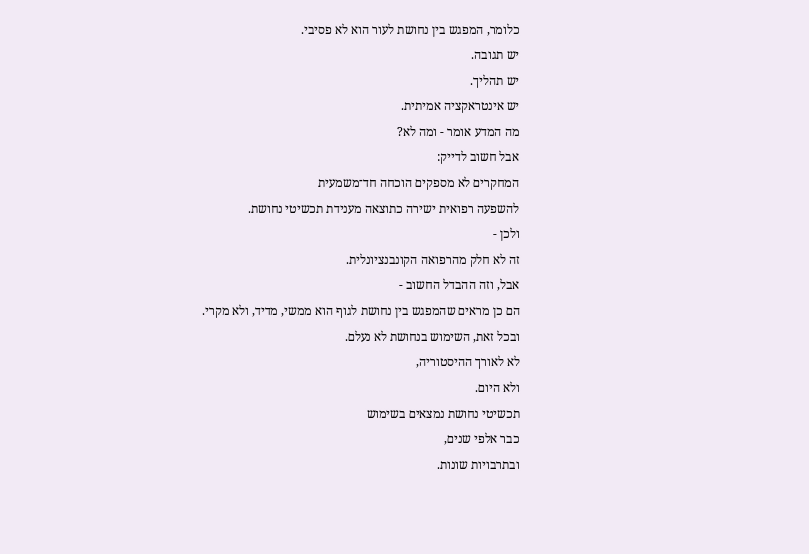כלומר, המפגש בין נחושת לעור הוא לא פסיבי.
יש תגובה.
יש תהליך.
יש אינטראקציה אמיתית.
מה המדע אומר - ומה לא?
אבל חשוב לדייק:
המחקרים לא מספקים הוכחה חד־משמעית
להשפעה רפואית ישירה כתוצאה מענידת תכשיטי נחושת.
ולכן -
זה לא חלק מהרפואה הקונבנציונלית.
אבל, וזה ההבדל החשוב -
הם כן מראים שהמפגש בין נחושת לגוף הוא ממשי, מדיד, ולא מקרי.
ובכל זאת, השימוש בנחושת לא נעלם.
לא לאורך ההיסטוריה,
ולא היום.
תכשיטי נחושת נמצאים בשימוש
כבר אלפי שנים,
ובתרבויות שונות.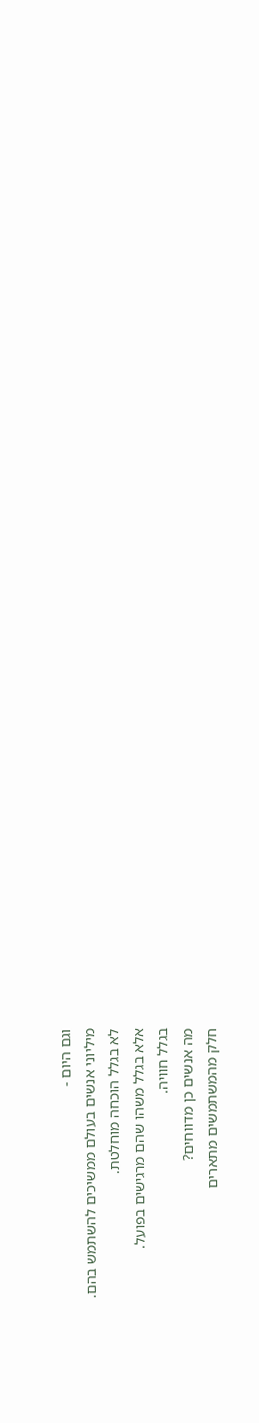וגם היום -
מיליוני אנשים בעולם ממשיכים להשתמש בהם.
לא בגלל הוכחה מוחלטת.
אלא בגלל משהו שהם מרגישים בפועל.
בגלל חוויה.
מה אנשים כן מדווחים?
חלק מהמשתמשים מתארים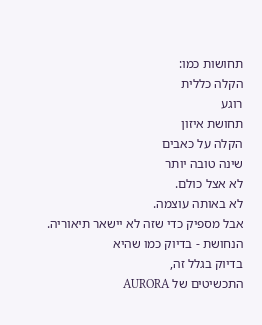תחושות כמו:
הקלה כללית
רוגע
תחושת איזון
הקלה על כאבים
שינה טובה יותר
לא אצל כולם.
לא באותה עוצמה.
אבל מספיק כדי שזה לא יישאר תיאוריה.
הנחושת - בדיוק כמו שהיא
בדיוק בגלל זה,
התכשיטים של AURORA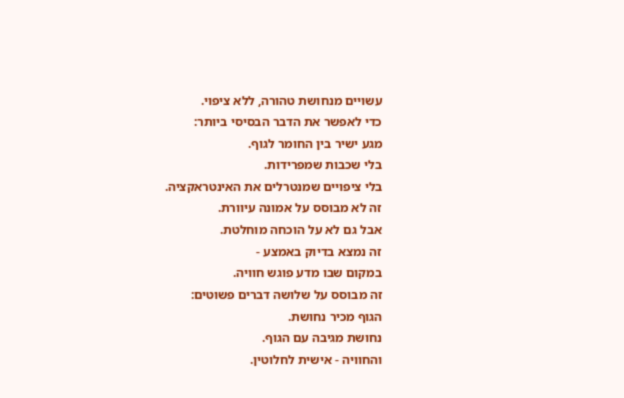עשויים מנחושת טהורה, ללא ציפוי.
כדי לאפשר את הדבר הבסיסי ביותר:
מגע ישיר בין החומר לגוף.
בלי שכבות שמפרידות.
בלי ציפויים שמנטרלים את האינטראקציה.
זה לא מבוסס על אמונה עיוורת.
אבל גם לא על הוכחה מוחלטת.
זה נמצא בדיוק באמצע -
במקום שבו מדע פוגש חוויה.
זה מבוסס על שלושה דברים פשוטים:
הגוף מכיר נחושת.
נחושת מגיבה עם הגוף.
והחוויה - אישית לחלוטין.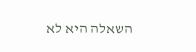השאלה היא לא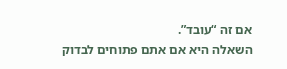אם זה “עובד”.
השאלה היא אם אתם פתוחים לבדוק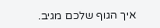איך הגוף שלכם מגיב.